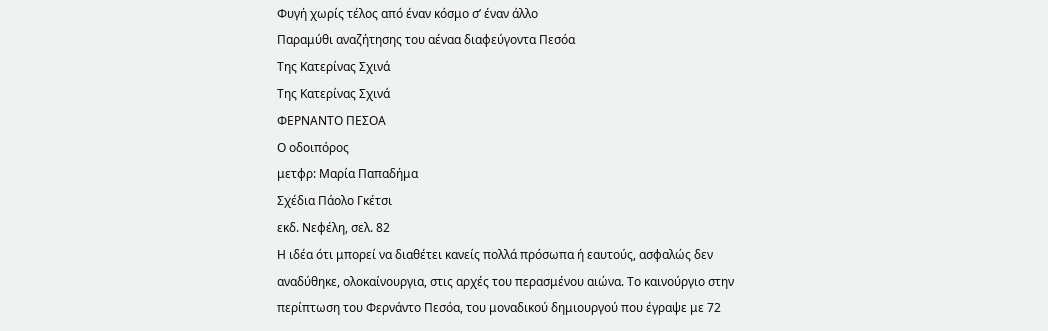Φυγή χωρίς τέλος από έναν κόσμο σ’ έναν άλλο
Παραμύθι αναζήτησης του αέναα διαφεύγοντα Πεσόα
Της Κατερίνας Σχινά
Της Κατερίνας Σχινά
ΦΕΡΝΑΝΤΟ ΠΕΣΟΑ
Ο οδοιπόρος
μετφρ: Μαρία Παπαδήμα
Σχέδια Πάολο Γκέτσι
εκδ. Νεφέλη, σελ. 82
Η ιδέα ότι μπορεί να διαθέτει κανείς πολλά πρόσωπα ή εαυτούς, ασφαλώς δεν αναδύθηκε, ολοκαίνουργια, στις αρχές του περασμένου αιώνα. Το καινούργιο στην περίπτωση του Φερνάντο Πεσόα, του μοναδικού δημιουργού που έγραψε με 72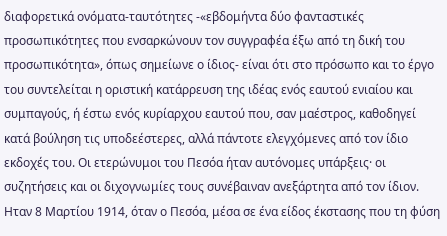διαφορετικά ονόματα-ταυτότητες -«εβδομήντα δύο φανταστικές προσωπικότητες που ενσαρκώνουν τον συγγραφέα έξω από τη δική του προσωπικότητα», όπως σημείωνε ο ίδιος- είναι ότι στο πρόσωπο και το έργο του συντελείται η οριστική κατάρρευση της ιδέας ενός εαυτού ενιαίου και συμπαγούς, ή έστω ενός κυρίαρχου εαυτού που, σαν μαέστρος, καθοδηγεί κατά βούληση τις υποδεέστερες, αλλά πάντοτε ελεγχόμενες από τον ίδιο εκδοχές του. Οι ετερώνυμοι του Πεσόα ήταν αυτόνομες υπάρξεις· οι συζητήσεις και οι διχογνωμίες τους συνέβαιναν ανεξάρτητα από τον ίδιον.
Ηταν 8 Μαρτίου 1914, όταν ο Πεσόα, μέσα σε ένα είδος έκστασης που τη φύση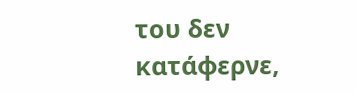του δεν κατάφερνε,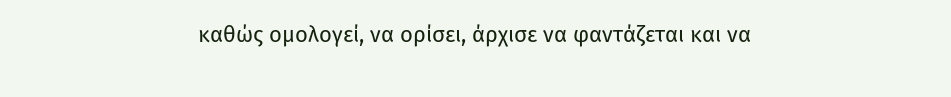καθώς ομολογεί, να ορίσει, άρχισε να φαντάζεται και να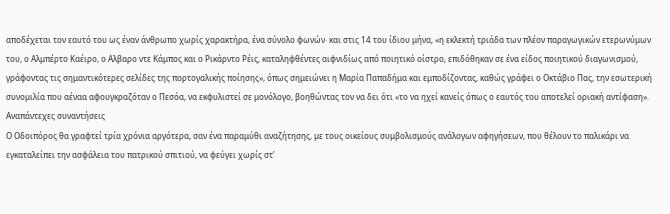αποδέχεται τον εαυτό του ως έναν άνθρωπο χωρίς χαρακτήρα, ένα σύνολο φωνών· και στις 14 του ίδιου μήνα, «η εκλεκτή τριάδα των πλέον παραγωγικών ετερωνύμων του, ο Αλμπέρτο Καέιρο, ο Αλβαρο ντε Κάμπος και ο Ρικάρντο Ρέις, καταληφθέντες αιφνιδίως από ποιητικό οίστρο, επιδόθηκαν σε ένα είδος ποιητικού διαγωνισμού, γράφοντας τις σημαντικότερες σελίδες της πορτογαλικής ποίησης», όπως σημειώνει η Μαρία Παπαδήμα και εμποδίζοντας, καθώς γράφει ο Οκτάβιο Πας, την εσωτερική συνομιλία που αέναα αφουγκραζόταν ο Πεσόα, να εκφυλιστεί σε μονόλογο, βοηθώντας τον να δει ότι «το να ηχεί κανείς όπως ο εαυτός του αποτελεί οριακή αντίφαση».
Αναπάντεχες συναντήσεις
Ο Οδοιπόρος θα γραφτεί τρία χρόνια αργότερα, σαν ένα παραμύθι αναζήτησης, με τους οικείους συμβολισμούς ανάλογων αφηγήσεων, που θέλουν το παλικάρι να εγκαταλείπει την ασφάλεια του πατρικού σπιτιού, να φεύγει χωρίς στ’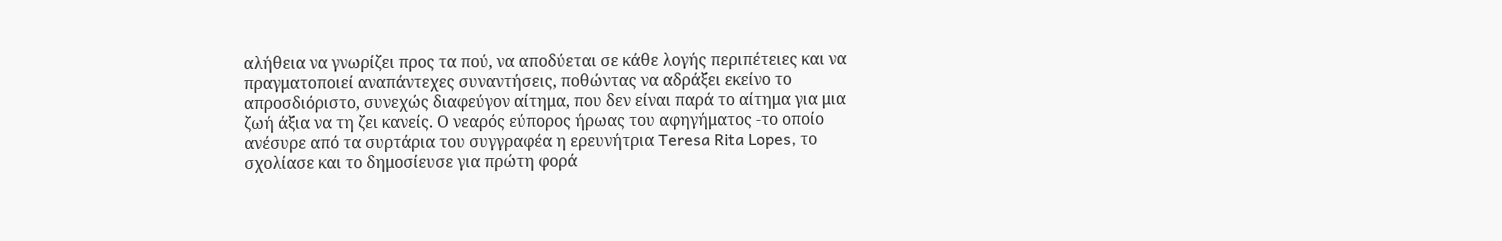αλήθεια να γνωρίζει προς τα πού, να αποδύεται σε κάθε λογής περιπέτειες και να πραγματοποιεί αναπάντεχες συναντήσεις, ποθώντας να αδράξει εκείνο το απροσδιόριστο, συνεχώς διαφεύγον αίτημα, που δεν είναι παρά το αίτημα για μια ζωή άξια να τη ζει κανείς. Ο νεαρός εύπορος ήρωας του αφηγήματος -το οποίο ανέσυρε από τα συρτάρια του συγγραφέα η ερευνήτρια Teresa Rita Lopes, το σχολίασε και το δημοσίευσε για πρώτη φορά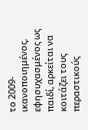το 2009- ικανοποιημένος, εφησυχασμένος ως παιδί, αρκείται να κοιτάζει τους περαστικούς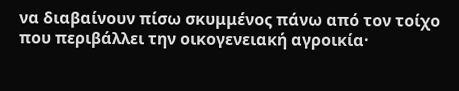να διαβαίνουν πίσω σκυμμένος πάνω από τον τοίχο που περιβάλλει την οικογενειακή αγροικία·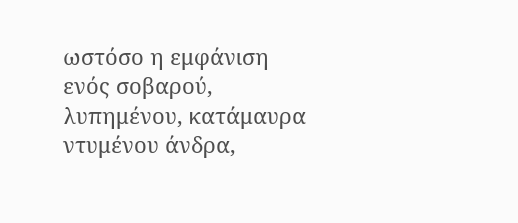ωστόσο η εμφάνιση ενός σοβαρού, λυπημένου, κατάμαυρα ντυμένου άνδρα,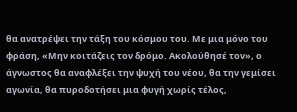θα ανατρέψει την τάξη του κόσμου του. Με μια μόνο του φράση, «Μην κοιτάζεις τον δρόμο. Ακολούθησέ τον», ο άγνωστος θα αναφλέξει την ψυχή του νέου, θα την γεμίσει αγωνία, θα πυροδοτήσει μια φυγή χωρίς τέλος,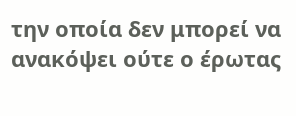την οποία δεν μπορεί να ανακόψει ούτε ο έρωτας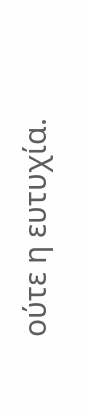ούτε η ευτυχία.